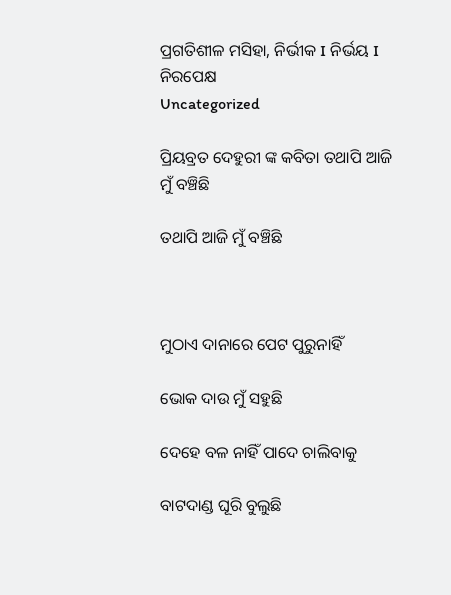ପ୍ରଗତିଶୀଳ ମସିହା, ନିର୍ଭୀକ I ନିର୍ଭୟ I ନିରପେକ୍ଷ
Uncategorized

ପ୍ରିୟବ୍ରତ ଦେହୁରୀ ଙ୍କ କବିତା ତଥାପି ଆଜି ମୁଁ ବଞ୍ଚିଛି

ତଥାପି ଆଜି ମୁଁ ବଞ୍ଚିଛି



ମୁଠାଏ ଦାନାରେ ପେଟ ପୁରୁନାହିଁ

ଭୋକ ଦାଉ ମୁଁ ସହୁଛି

ଦେହେ ବଳ ନାହିଁ ପାଦେ ଚାଲିବାକୁ

ବାଟଦାଣ୍ଡ ଘୂରି ବୁଲୁଛି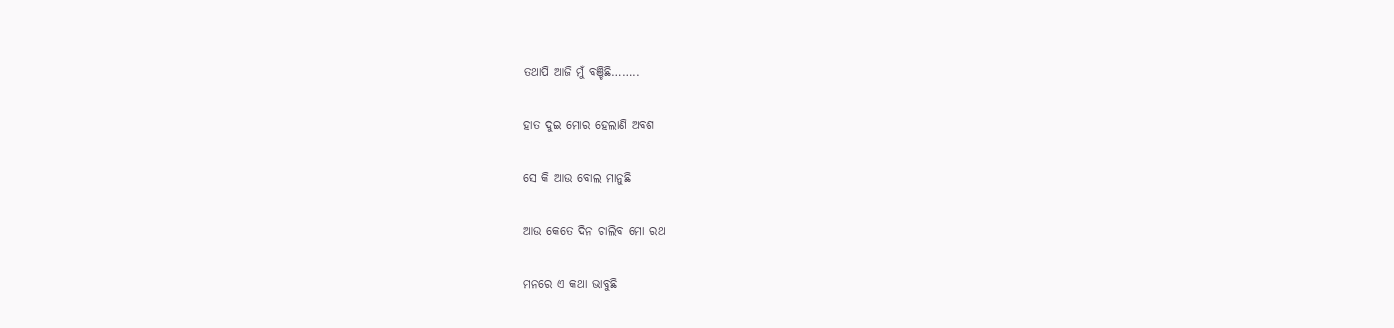ତଥାପି ଆଜି ମୁଁ ବଞ୍ଚିଛି……..

ହାତ ଦୁଇ ମୋର ହେଲାଣି ଅବଶ

ସେ କି ଆଉ ବୋଲ ମାନୁଛି

ଆଉ କେତେ ଦିନ ଚାଲିବ ମୋ ରଥ

ମନରେ ଏ କଥା ଭାବୁଛି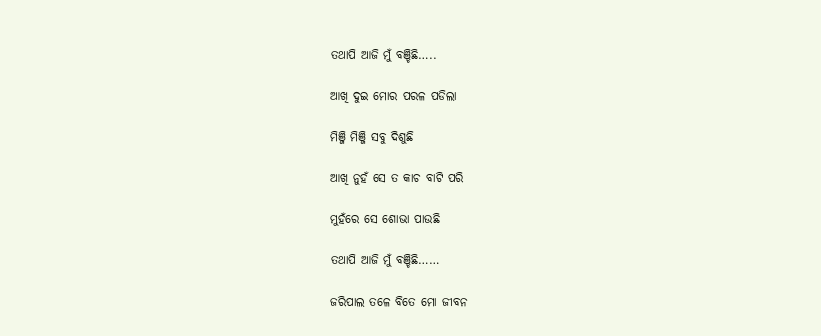ତଥାପି ଆଜି ମୁଁ ବଞ୍ଚିଛି…..

ଆଖି ଦୁଇ ମୋର ପରଳ ପଡିଲା

ମିଞ୍ଜି ମିଞ୍ଜି ସବୁ ଦିଶୁଛି

ଆଖି ନୁହଁ ସେ ତ କାଚ ବାଟି ପରି

ମୁହଁରେ ସେ ଶୋଭା ପାଉଛି

ତଥାପି ଆଜି ମୁଁ ବଞ୍ଚିଛି……

ଜରିପାଲ ତଳେ ବିତେ ମୋ ଜୀବନ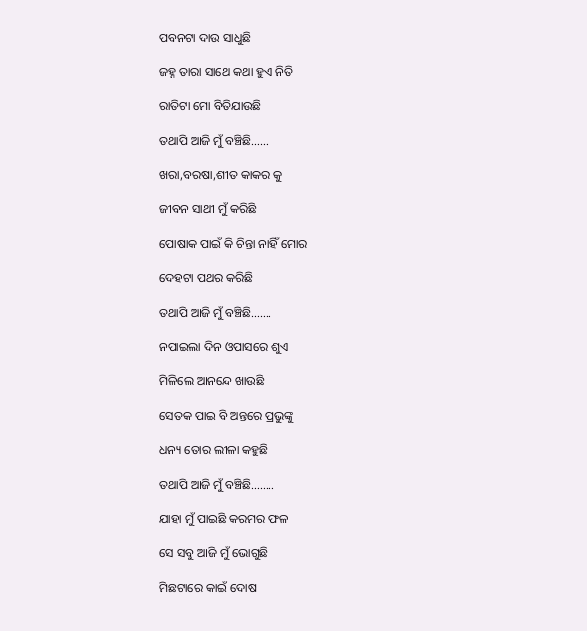ପବନଟା ଦାଉ ସାଧୁଛି

ଜହ୍ନ ତାରା ସାଥେ କଥା ହୁଏ ନିତି

ରାତିଟା ମୋ ବିତିଯାଉଛି

ତଥାପି ଆଜି ମୁଁ ବଞ୍ଚିଛି……

ଖରା,ବରଷା,ଶୀତ କାକର କୁ

ଜୀବନ ସାଥୀ ମୁଁ କରିଛି

ପୋଷାକ ପାଇଁ କି ଚିନ୍ତା ନାହିଁ ମୋର

ଦେହଟା ପଥର କରିଛି

ତଥାପି ଆଜି ମୁଁ ବଞ୍ଚିଛି…….

ନପାଇଲା ଦିନ ଓପାସରେ ଶୁଏ

ମିଳିଲେ ଆନନ୍ଦେ ଖାଉଛି

ସେତକ ପାଇ ବି ଅନ୍ତରେ ପ୍ରଭୁଙ୍କୁ

ଧନ୍ୟ ତୋର ଲୀଳା କହୁଛି

ତଥାପି ଆଜି ମୁଁ ବଞ୍ଚିଛି……..

ଯାହା ମୁଁ ପାଇଛି କରମର ଫଳ

ସେ ସବୁ ଆଜି ମୁଁ ଭୋଗୁଛି

ମିଛଟାରେ କାଇଁ ଦୋଷ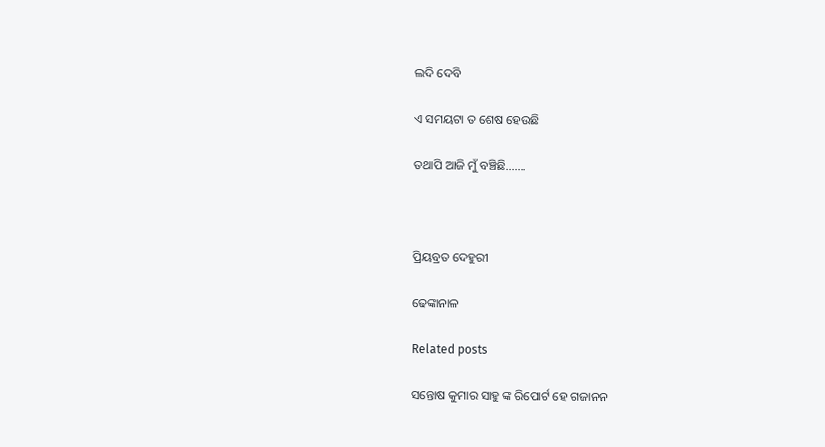ଲଦି ଦେବି

ଏ ସମୟଟା ତ ଶେଷ ହେଉଛି

ତଥାପି ଆଜି ମୁଁ ବଞ୍ଚିଛି…….



ପ୍ରିୟବ୍ରତ ଦେହୁରୀ

ଢେଙ୍କାନାଳ

Related posts

ସନ୍ତୋଷ କୁମାର ସାହୁ ଙ୍କ ରିପୋର୍ଟ ହେ ଗଜାନନ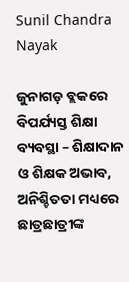Sunil Chandra Nayak

ଜୁନାଗଡ଼ ବ୍ଲକରେ ବିପର୍ଯ୍ୟସ୍ତ ଶିକ୍ଷା ବ୍ୟବସ୍ଥା – ଶିକ୍ଷାଦାନ ଓ ଶିକ୍ଷକ ଅଭାବ, ଅନିଶ୍ଚିତତା ମଧ୍ୟରେ ଛାତ୍ରଛାତ୍ରୀଙ୍କ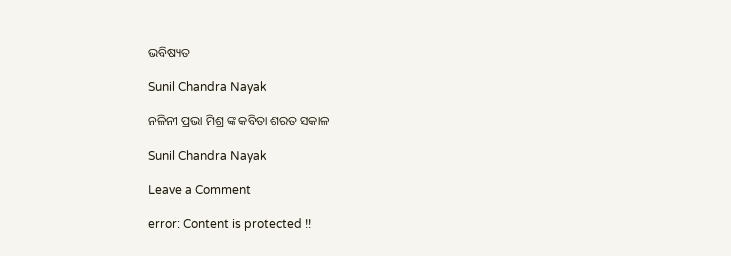ଭବିଷ୍ୟତ

Sunil Chandra Nayak

ନଳିନୀ ପ୍ରଭା ମିଶ୍ର ଙ୍କ କବିତା ଶରତ ସକାଳ

Sunil Chandra Nayak

Leave a Comment

error: Content is protected !!